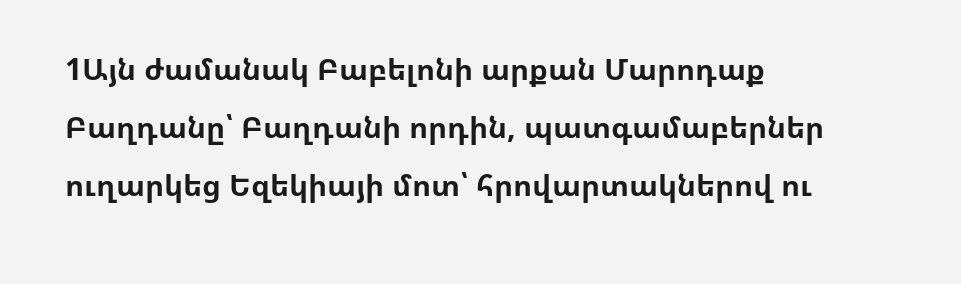1Այն ժամանակ Բաբելոնի արքան Մարոդաք Բաղդանը՝ Բաղդանի որդին, պատգամաբերներ ուղարկեց Եզեկիայի մոտ՝ հրովարտակներով ու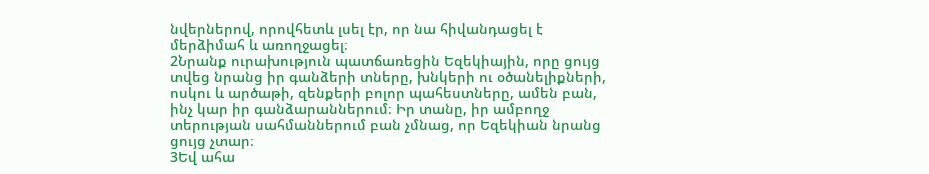նվերներով, որովհետև լսել էր, որ նա հիվանդացել է մերձիմահ և առողջացել։
2Նրանք ուրախություն պատճառեցին Եզեկիային, որը ցույց տվեց նրանց իր գանձերի տները, խնկերի ու օծանելիքների, ոսկու և արծաթի, զենքերի բոլոր պահեստները, ամեն բան, ինչ կար իր գանձարաններում։ Իր տանը, իր ամբողջ տերության սահմաններում բան չմնաց, որ Եզեկիան նրանց ցույց չտար։
3Եվ ահա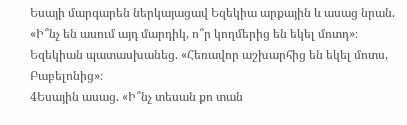Եսայի մարգարեն ներկայացավ Եզեկիա արքային և ասաց նրան. «Ի՞նչ են ասում այդ մարդիկ, ո՞ր կողմերից են եկել մոտդ»։ Եզեկիան պատասխանեց. «Հեռավոր աշխարհից են եկել մոտս, Բաբելոնից»։
4Եսային ասաց. «Ի՞նչ տեսան քո տան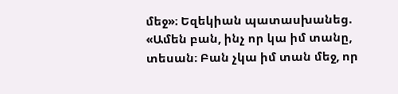մեջ»։ Եզեկիան պատասխանեց. «Ամեն բան, ինչ որ կա իմ տանը, տեսան։ Բան չկա իմ տան մեջ, որ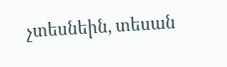չտեսնեին, տեսան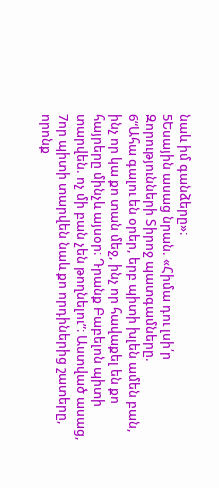նաև իմ գանձերը»։
5Եսային ասաց նրան. «Հիմա դու լսի՛ր Զորությունների Տիրոջ պատգամները.
6“Ահա գալու են օրեր, երբ պիտի խլեն ամեն բան, ինչ որ կա քո տան մեջ, ինչ որ հավաքել են քո հայրերը մինչև այսօր։ Դրանք Բաբելոն պիտի տարվեն. ոչ մի բան չեն թողնելու”։ Աստված ասաց,
7որ պիտի տարվեն նաև քո որդիներից շատերը, որոնք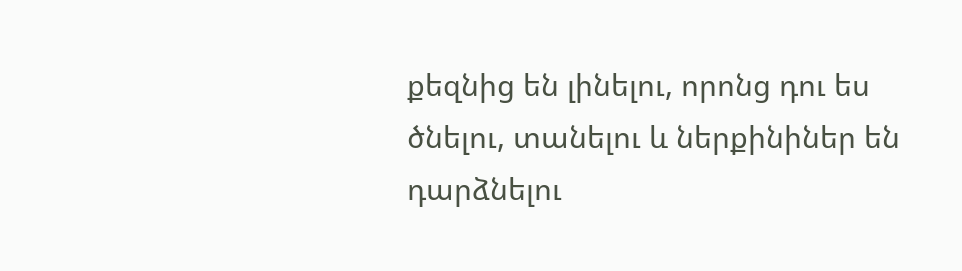քեզնից են լինելու, որոնց դու ես ծնելու, տանելու և ներքինիներ են դարձնելու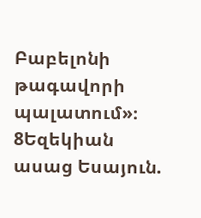Բաբելոնի թագավորի պալատում»։
8Եզեկիան ասաց Եսայուն.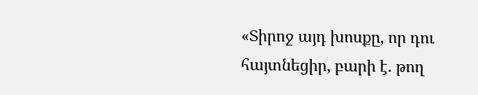«Տիրոջ այդ խոսքը, որ դու հայտնեցիր, բարի է. թող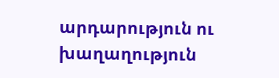արդարություն ու խաղաղություն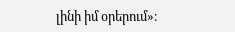լինի իմ օրերում»։